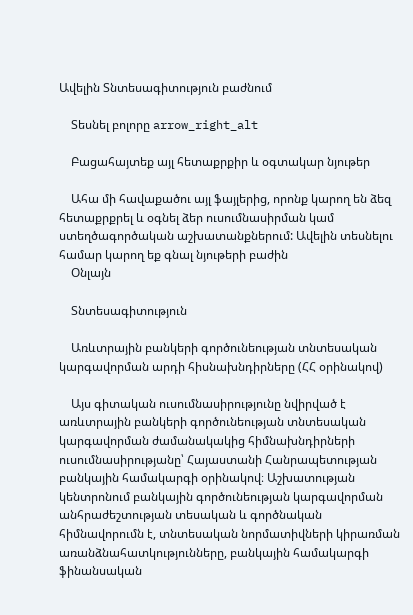Ավելին Տնտեսագիտություն բաժնում

    Տեսնել բոլորը arrow_right_alt

    Բացահայտեք այլ հետաքրքիր և օգտակար նյութեր

    Ահա մի հավաքածու այլ ֆայլերից, որոնք կարող են ձեզ հետաքրքրել և օգնել ձեր ուսումնասիրման կամ ստեղծագործական աշխատանքներում: Ավելին տեսնելու համար կարող եք գնալ նյութերի բաժին
    Օնլայն

    Տնտեսագիտություն

    Առևտրային բանկերի գործունեության տնտեսական կարգավորման արդի հիսնախնդիրները (ՀՀ օրինակով)

    Այս գիտական ուսումնասիրությունը նվիրված է առևտրային բանկերի գործունեության տնտեսական կարգավորման ժամանակակից հիմնախնդիրների ուսումնասիրությանը՝ Հայաստանի Հանրապետության բանկային համակարգի օրինակով։ Աշխատության կենտրոնում բանկային գործունեության կարգավորման անհրաժեշտության տեսական և գործնական հիմնավորումն է, տնտեսական նորմատիվների կիրառման առանձնահատկությունները, բանկային համակարգի ֆինանսական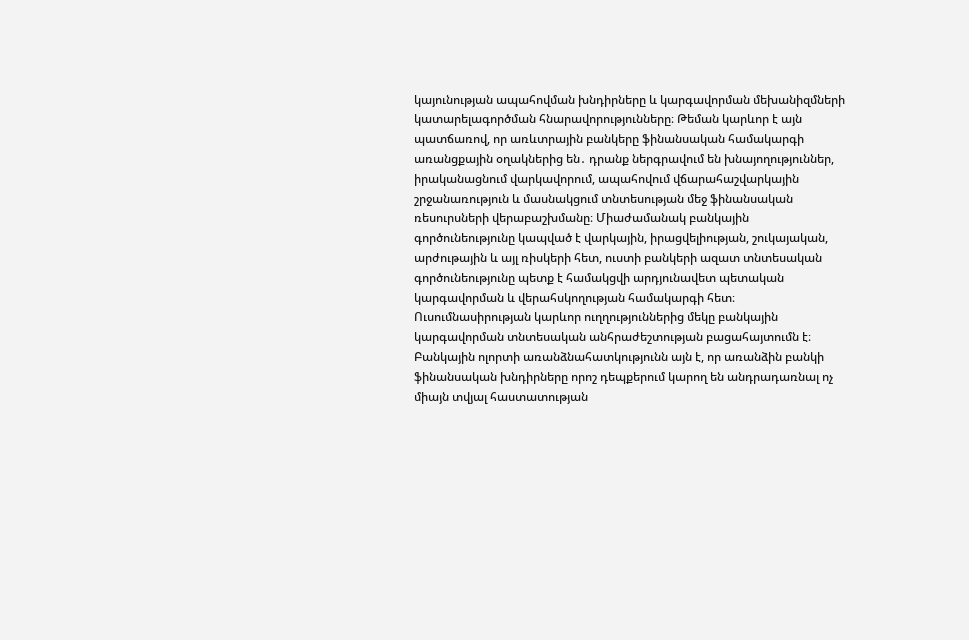կայունության ապահովման խնդիրները և կարգավորման մեխանիզմների կատարելագործման հնարավորությունները։ Թեման կարևոր է այն պատճառով, որ առևտրային բանկերը ֆինանսական համակարգի առանցքային օղակներից են․ դրանք ներգրավում են խնայողություններ, իրականացնում վարկավորում, ապահովում վճարահաշվարկային շրջանառություն և մասնակցում տնտեսության մեջ ֆինանսական ռեսուրսների վերաբաշխմանը։ Միաժամանակ բանկային գործունեությունը կապված է վարկային, իրացվելիության, շուկայական, արժութային և այլ ռիսկերի հետ, ուստի բանկերի ազատ տնտեսական գործունեությունը պետք է համակցվի արդյունավետ պետական կարգավորման և վերահսկողության համակարգի հետ։ Ուսումնասիրության կարևոր ուղղություններից մեկը բանկային կարգավորման տնտեսական անհրաժեշտության բացահայտումն է։ Բանկային ոլորտի առանձնահատկությունն այն է, որ առանձին բանկի ֆինանսական խնդիրները որոշ դեպքերում կարող են անդրադառնալ ոչ միայն տվյալ հաստատության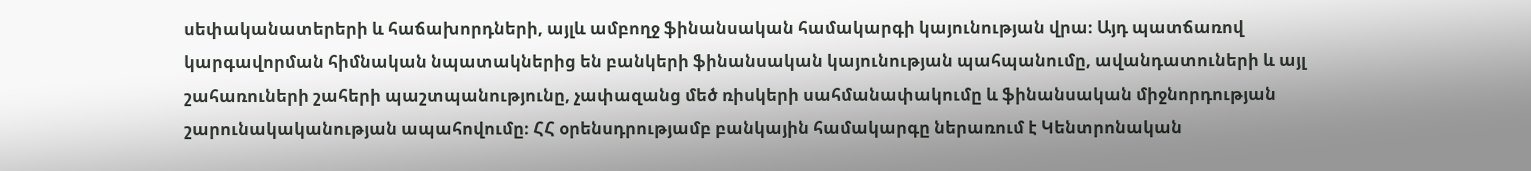սեփականատերերի և հաճախորդների, այլև ամբողջ ֆինանսական համակարգի կայունության վրա։ Այդ պատճառով կարգավորման հիմնական նպատակներից են բանկերի ֆինանսական կայունության պահպանումը, ավանդատուների և այլ շահառուների շահերի պաշտպանությունը, չափազանց մեծ ռիսկերի սահմանափակումը և ֆինանսական միջնորդության շարունակականության ապահովումը։ ՀՀ օրենսդրությամբ բանկային համակարգը ներառում է Կենտրոնական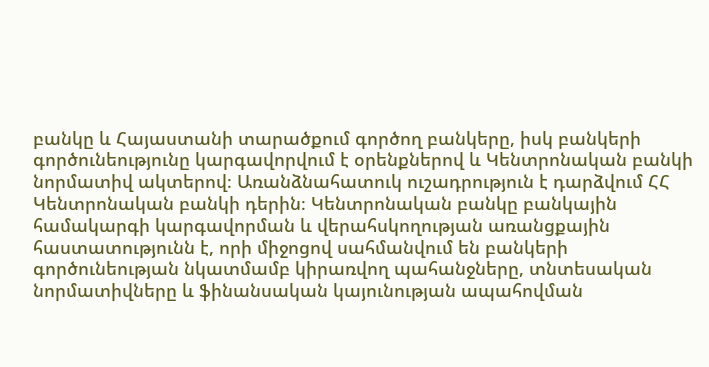բանկը և Հայաստանի տարածքում գործող բանկերը, իսկ բանկերի գործունեությունը կարգավորվում է օրենքներով և Կենտրոնական բանկի նորմատիվ ակտերով։ Առանձնահատուկ ուշադրություն է դարձվում ՀՀ Կենտրոնական բանկի դերին։ Կենտրոնական բանկը բանկային համակարգի կարգավորման և վերահսկողության առանցքային հաստատությունն է, որի միջոցով սահմանվում են բանկերի գործունեության նկատմամբ կիրառվող պահանջները, տնտեսական նորմատիվները և ֆինանսական կայունության ապահովման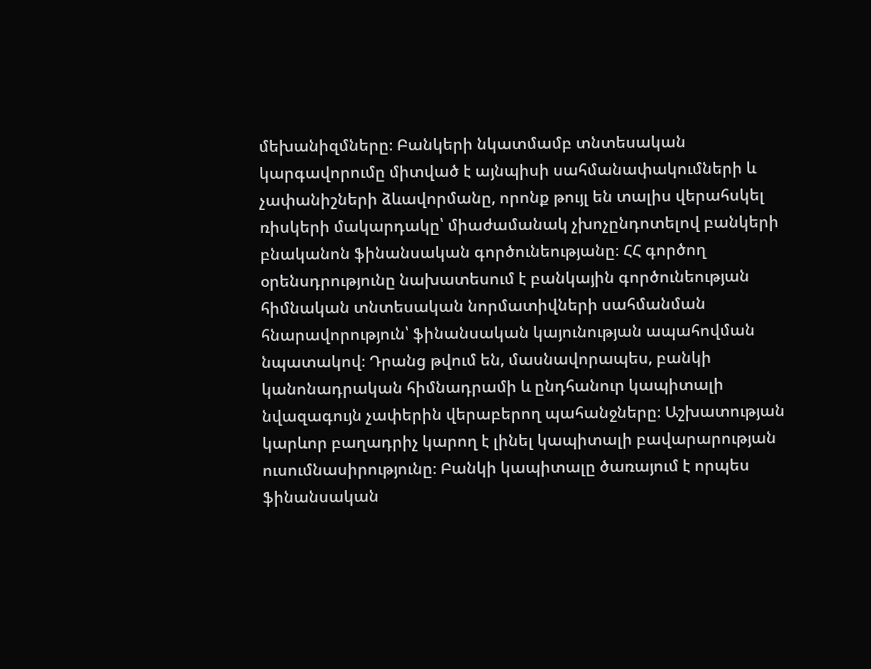մեխանիզմները։ Բանկերի նկատմամբ տնտեսական կարգավորումը միտված է այնպիսի սահմանափակումների և չափանիշների ձևավորմանը, որոնք թույլ են տալիս վերահսկել ռիսկերի մակարդակը՝ միաժամանակ չխոչընդոտելով բանկերի բնականոն ֆինանսական գործունեությանը։ ՀՀ գործող օրենսդրությունը նախատեսում է բանկային գործունեության հիմնական տնտեսական նորմատիվների սահմանման հնարավորություն՝ ֆինանսական կայունության ապահովման նպատակով։ Դրանց թվում են, մասնավորապես, բանկի կանոնադրական հիմնադրամի և ընդհանուր կապիտալի նվազագույն չափերին վերաբերող պահանջները։ Աշխատության կարևոր բաղադրիչ կարող է լինել կապիտալի բավարարության ուսումնասիրությունը։ Բանկի կապիտալը ծառայում է որպես ֆինանսական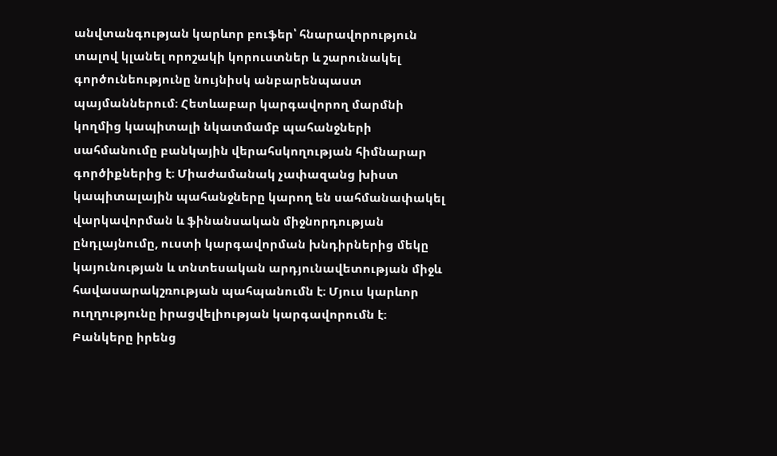անվտանգության կարևոր բուֆեր՝ հնարավորություն տալով կլանել որոշակի կորուստներ և շարունակել գործունեությունը նույնիսկ անբարենպաստ պայմաններում։ Հետևաբար կարգավորող մարմնի կողմից կապիտալի նկատմամբ պահանջների սահմանումը բանկային վերահսկողության հիմնարար գործիքներից է։ Միաժամանակ չափազանց խիստ կապիտալային պահանջները կարող են սահմանափակել վարկավորման և ֆինանսական միջնորդության ընդլայնումը, ուստի կարգավորման խնդիրներից մեկը կայունության և տնտեսական արդյունավետության միջև հավասարակշռության պահպանումն է։ Մյուս կարևոր ուղղությունը իրացվելիության կարգավորումն է։ Բանկերը իրենց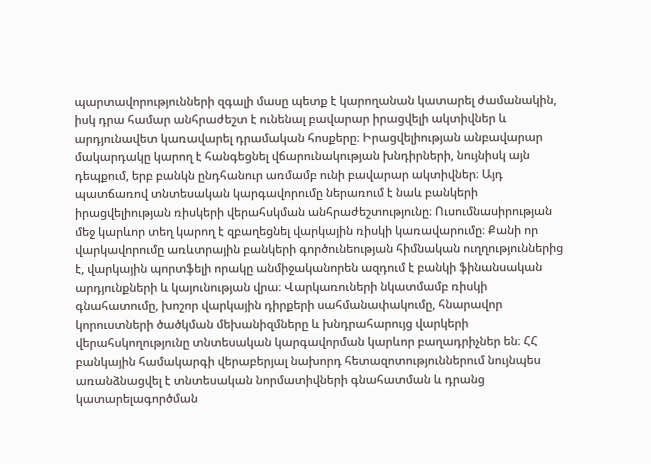պարտավորությունների զգալի մասը պետք է կարողանան կատարել ժամանակին, իսկ դրա համար անհրաժեշտ է ունենալ բավարար իրացվելի ակտիվներ և արդյունավետ կառավարել դրամական հոսքերը։ Իրացվելիության անբավարար մակարդակը կարող է հանգեցնել վճարունակության խնդիրների, նույնիսկ այն դեպքում, երբ բանկն ընդհանուր առմամբ ունի բավարար ակտիվներ։ Այդ պատճառով տնտեսական կարգավորումը ներառում է նաև բանկերի իրացվելիության ռիսկերի վերահսկման անհրաժեշտությունը։ Ուսումնասիրության մեջ կարևոր տեղ կարող է զբաղեցնել վարկային ռիսկի կառավարումը։ Քանի որ վարկավորումը առևտրային բանկերի գործունեության հիմնական ուղղություններից է, վարկային պորտֆելի որակը անմիջականորեն ազդում է բանկի ֆինանսական արդյունքների և կայունության վրա։ Վարկառուների նկատմամբ ռիսկի գնահատումը, խոշոր վարկային դիրքերի սահմանափակումը, հնարավոր կորուստների ծածկման մեխանիզմները և խնդրահարույց վարկերի վերահսկողությունը տնտեսական կարգավորման կարևոր բաղադրիչներ են։ ՀՀ բանկային համակարգի վերաբերյալ նախորդ հետազոտություններում նույնպես առանձնացվել է տնտեսական նորմատիվների գնահատման և դրանց կատարելագործման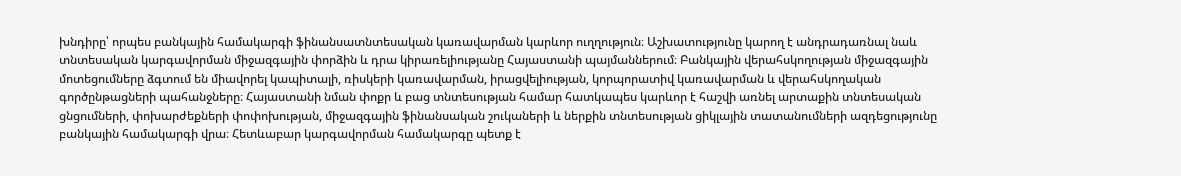խնդիրը՝ որպես բանկային համակարգի ֆինանսատնտեսական կառավարման կարևոր ուղղություն։ Աշխատությունը կարող է անդրադառնալ նաև տնտեսական կարգավորման միջազգային փորձին և դրա կիրառելիությանը Հայաստանի պայմաններում։ Բանկային վերահսկողության միջազգային մոտեցումները ձգտում են միավորել կապիտալի, ռիսկերի կառավարման, իրացվելիության, կորպորատիվ կառավարման և վերահսկողական գործընթացների պահանջները։ Հայաստանի նման փոքր և բաց տնտեսության համար հատկապես կարևոր է հաշվի առնել արտաքին տնտեսական ցնցումների, փոխարժեքների փոփոխության, միջազգային ֆինանսական շուկաների և ներքին տնտեսության ցիկլային տատանումների ազդեցությունը բանկային համակարգի վրա։ Հետևաբար կարգավորման համակարգը պետք է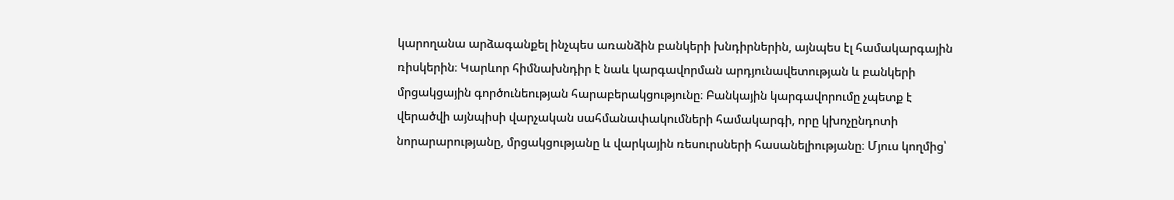կարողանա արձագանքել ինչպես առանձին բանկերի խնդիրներին, այնպես էլ համակարգային ռիսկերին։ Կարևոր հիմնախնդիր է նաև կարգավորման արդյունավետության և բանկերի մրցակցային գործունեության հարաբերակցությունը։ Բանկային կարգավորումը չպետք է վերածվի այնպիսի վարչական սահմանափակումների համակարգի, որը կխոչընդոտի նորարարությանը, մրցակցությանը և վարկային ռեսուրսների հասանելիությանը։ Մյուս կողմից՝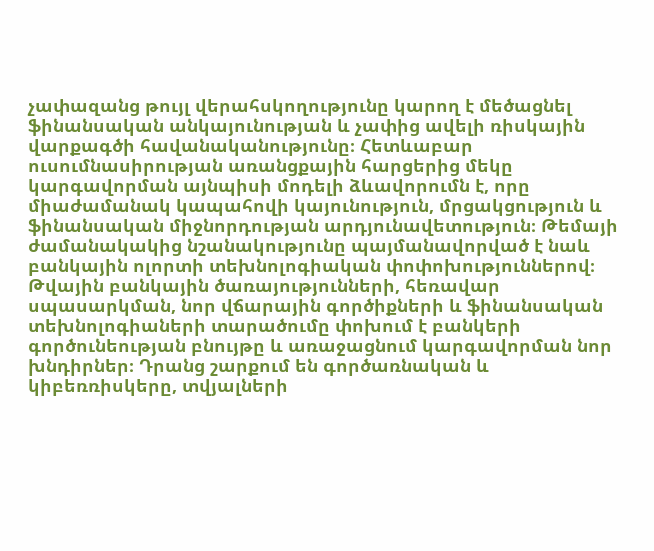չափազանց թույլ վերահսկողությունը կարող է մեծացնել ֆինանսական անկայունության և չափից ավելի ռիսկային վարքագծի հավանականությունը։ Հետևաբար ուսումնասիրության առանցքային հարցերից մեկը կարգավորման այնպիսի մոդելի ձևավորումն է, որը միաժամանակ կապահովի կայունություն, մրցակցություն և ֆինանսական միջնորդության արդյունավետություն։ Թեմայի ժամանակակից նշանակությունը պայմանավորված է նաև բանկային ոլորտի տեխնոլոգիական փոփոխություններով։ Թվային բանկային ծառայությունների, հեռավար սպասարկման, նոր վճարային գործիքների և ֆինանսական տեխնոլոգիաների տարածումը փոխում է բանկերի գործունեության բնույթը և առաջացնում կարգավորման նոր խնդիրներ։ Դրանց շարքում են գործառնական և կիբեռռիսկերը, տվյալների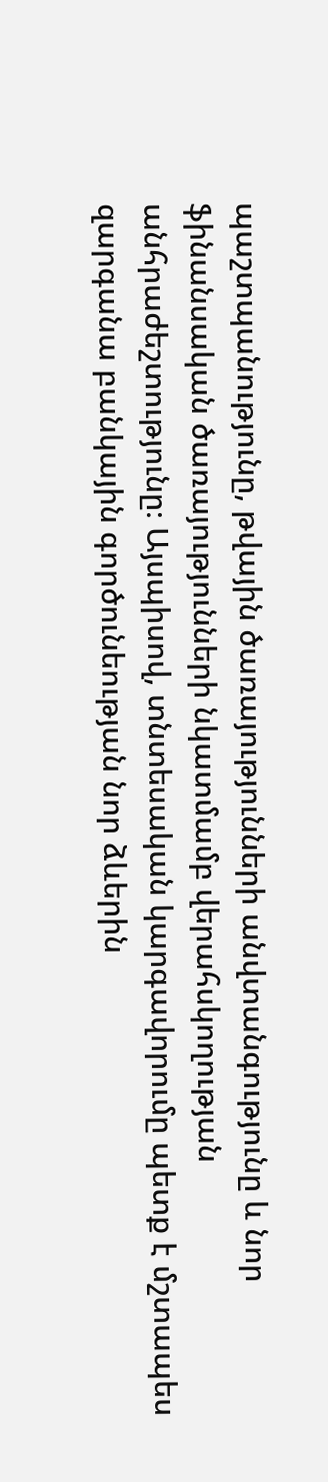պաշտպանությունը, թվային ծառայությունների անվտանգությունը և նոր ֆինանսական ծառայությունների նկատմամբ վերահսկողության անհրաժեշտությունը։ Այսպիսով, տնտեսական կարգավորումը պետք է մշտապես զարգանա բանկային գործունեության նոր ձևերին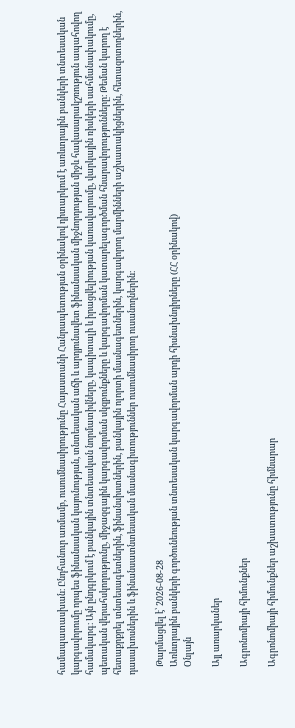համապատասխան։ Ընդհանուր առմամբ, ուսումնասիրությունը Հայաստանի Հանրապետության օրինակով դիտարկում է առևտրային բանկերի տնտեսական կարգավորումը որպես ֆինանսական կայունության, տնտեսական աճի և արդյունավետ ֆինանսական միջնորդության միջև հավասարակշռություն ապահովող համակարգ։ Այն ընդգրկում է բանկային տնտեսական նորմատիվները, կապիտալի և իրացվելիության կառավարումը, վարկային ռիսկերի սահմանափակումը, պետական վերահսկողությունը, միջազգային կարգավորման սկզբունքները և կարգավորման կատարելագործման հնարավորությունները։ Թեման կարող է հետաքրքրել տնտեսագետներին, ֆինանսիստներին, բանկային ոլորտի մասնագետներին, կարգավորող մարմինների աշխատակիցներին, հետազոտողներին, դասախոսներին և ֆինանսատնտեսական մասնագիտություններ ուսումնասիրող ուսանողներին։

    Թարմացվել է՝ 2026-08-28
    Առևտրային բանկերի գործունեության տնտեսական կարգավորման արդի հիսնախնդիրները (ՀՀ օրինակով)
    Օնլայն

    Այլ առարկաներ

    Ագրոնոմիայի հիմունքներ

    Ագրոնոմիայի հիմունքներ աշխատությունը հիմնարար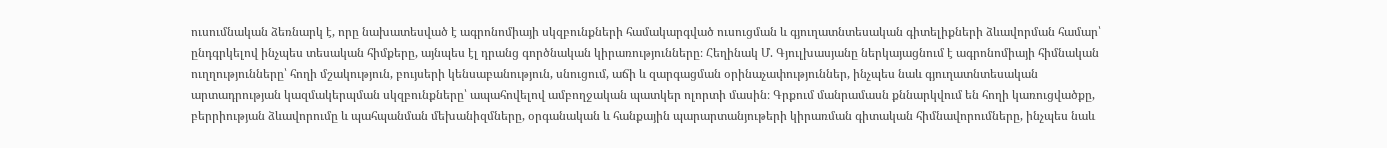ուսումնական ձեռնարկ է, որը նախատեսված է ագրոնոմիայի սկզբունքների համակարգված ուսուցման և գյուղատնտեսական գիտելիքների ձևավորման համար՝ ընդգրկելով ինչպես տեսական հիմքերը, այնպես էլ դրանց գործնական կիրառությունները։ Հեղինակ Մ. Գյուլխասյանը ներկայացնում է ագրոնոմիայի հիմնական ուղղությունները՝ հողի մշակություն, բույսերի կենսաբանություն, սնուցում, աճի և զարգացման օրինաչափություններ, ինչպես նաև գյուղատնտեսական արտադրության կազմակերպման սկզբունքները՝ ապահովելով ամբողջական պատկեր ոլորտի մասին։ Գրքում մանրամասն քննարկվում են հողի կառուցվածքը, բերրիության ձևավորումը և պահպանման մեխանիզմները, օրգանական և հանքային պարարտանյութերի կիրառման գիտական հիմնավորումները, ինչպես նաև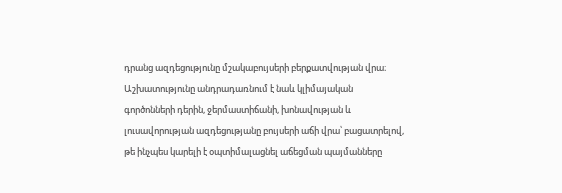դրանց ազդեցությունը մշակաբույսերի բերքատվության վրա։ Աշխատությունը անդրադառնում է նաև կլիմայական գործոնների դերին, ջերմաստիճանի, խոնավության և լուսավորության ազդեցությանը բույսերի աճի վրա՝ բացատրելով, թե ինչպես կարելի է օպտիմալացնել աճեցման պայմանները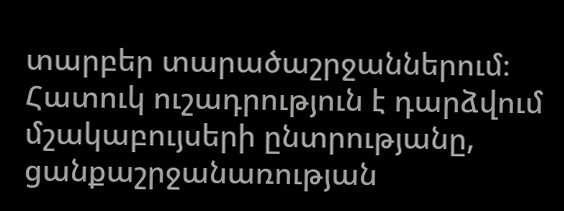տարբեր տարածաշրջաններում։ Հատուկ ուշադրություն է դարձվում մշակաբույսերի ընտրությանը, ցանքաշրջանառության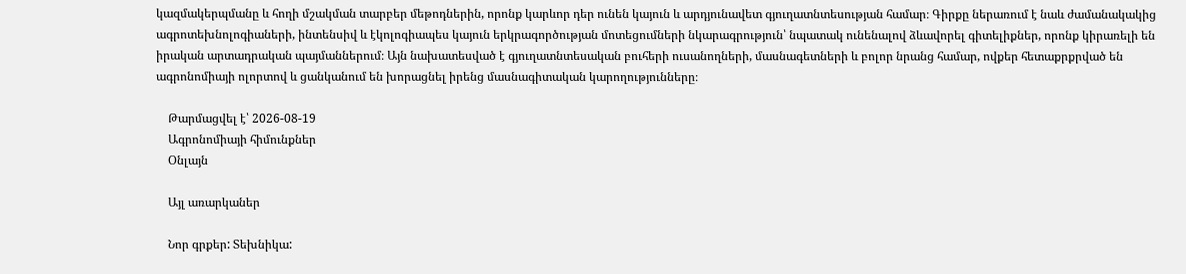կազմակերպմանը և հողի մշակման տարբեր մեթոդներին, որոնք կարևոր դեր ունեն կայուն և արդյունավետ գյուղատնտեսության համար։ Գիրքը ներառում է նաև ժամանակակից ագրոտեխնոլոգիաների, ինտենսիվ և էկոլոգիապես կայուն երկրագործության մոտեցումների նկարագրություն՝ նպատակ ունենալով ձևավորել գիտելիքներ, որոնք կիրառելի են իրական արտադրական պայմաններում։ Այն նախատեսված է գյուղատնտեսական բուհերի ուսանողների, մասնագետների և բոլոր նրանց համար, ովքեր հետաքրքրված են ագրոնոմիայի ոլորտով և ցանկանում են խորացնել իրենց մասնագիտական կարողությունները։

    Թարմացվել է՝ 2026-08-19
    Ագրոնոմիայի հիմունքներ
    Օնլայն

    Այլ առարկաներ

    Նոր գրքեր: Տեխնիկա: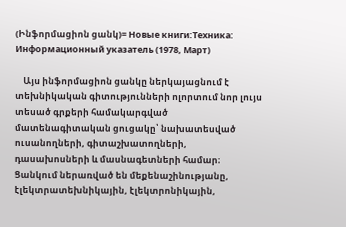(Ինֆորմացիոն ցանկ)= Новые книги:Техника: Информационный указатель (1978, Март)

    Այս ինֆորմացիոն ցանկը ներկայացնում է տեխնիկական գիտությունների ոլորտում նոր լույս տեսած գրքերի համակարգված մատենագիտական ցուցակը՝ նախատեսված ուսանողների, գիտաշխատողների, դասախոսների և մասնագետների համար։ Ցանկում ներառված են մեքենաշինությանը, էլեկտրատեխնիկային, էլեկտրոնիկային,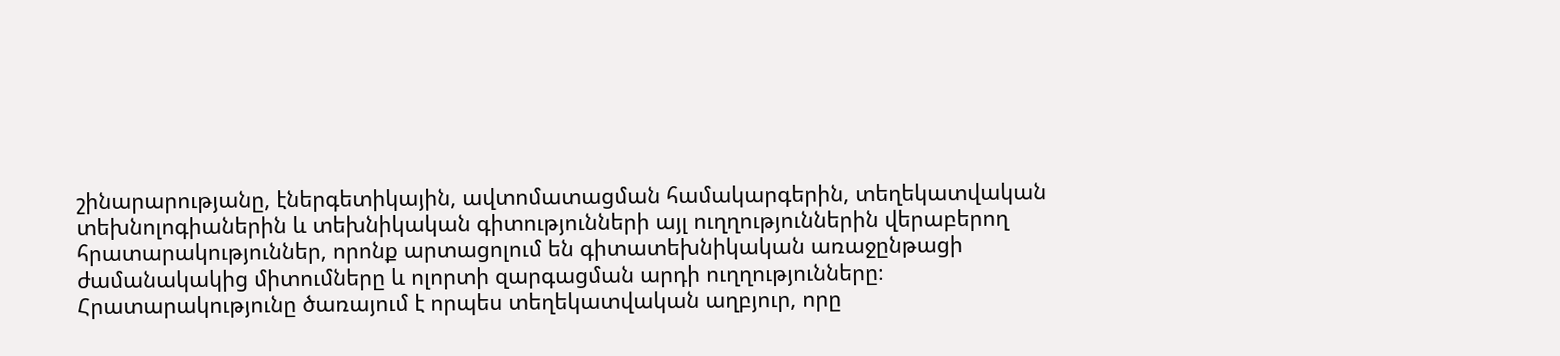շինարարությանը, էներգետիկային, ավտոմատացման համակարգերին, տեղեկատվական տեխնոլոգիաներին և տեխնիկական գիտությունների այլ ուղղություններին վերաբերող հրատարակություններ, որոնք արտացոլում են գիտատեխնիկական առաջընթացի ժամանակակից միտումները և ոլորտի զարգացման արդի ուղղությունները։ Հրատարակությունը ծառայում է որպես տեղեկատվական աղբյուր, որը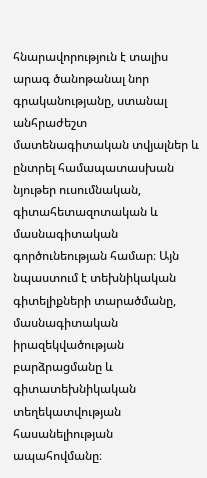հնարավորություն է տալիս արագ ծանոթանալ նոր գրականությանը, ստանալ անհրաժեշտ մատենագիտական տվյալներ և ընտրել համապատասխան նյութեր ուսումնական, գիտահետազոտական և մասնագիտական գործունեության համար։ Այն նպաստում է տեխնիկական գիտելիքների տարածմանը, մասնագիտական իրազեկվածության բարձրացմանը և գիտատեխնիկական տեղեկատվության հասանելիության ապահովմանը։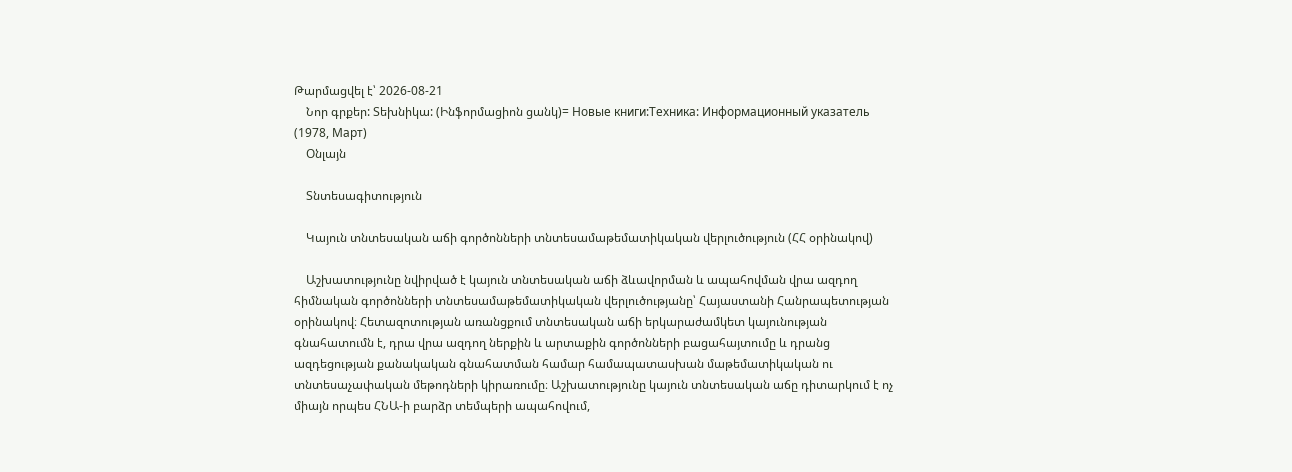Թարմացվել է՝ 2026-08-21
    Նոր գրքեր: Տեխնիկա: (Ինֆորմացիոն ցանկ)= Новые книги:Техника: Информационный указатель (1978, Март)
    Օնլայն

    Տնտեսագիտություն

    Կայուն տնտեսական աճի գործոնների տնտեսամաթեմատիկական վերլուծություն (ՀՀ օրինակով)

    Աշխատությունը նվիրված է կայուն տնտեսական աճի ձևավորման և ապահովման վրա ազդող հիմնական գործոնների տնտեսամաթեմատիկական վերլուծությանը՝ Հայաստանի Հանրապետության օրինակով։ Հետազոտության առանցքում տնտեսական աճի երկարաժամկետ կայունության գնահատումն է, դրա վրա ազդող ներքին և արտաքին գործոնների բացահայտումը և դրանց ազդեցության քանակական գնահատման համար համապատասխան մաթեմատիկական ու տնտեսաչափական մեթոդների կիրառումը։ Աշխատությունը կայուն տնտեսական աճը դիտարկում է ոչ միայն որպես ՀՆԱ-ի բարձր տեմպերի ապահովում,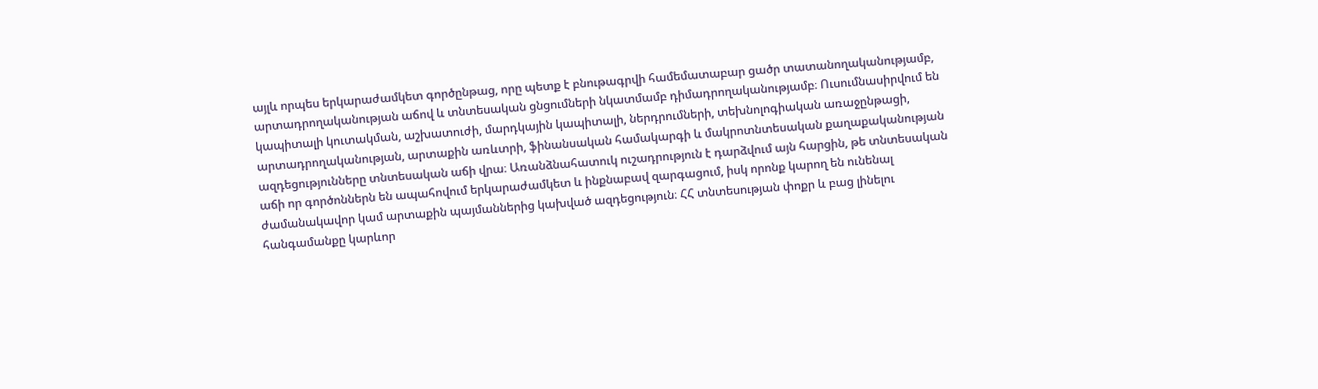այլև որպես երկարաժամկետ գործընթաց, որը պետք է բնութագրվի համեմատաբար ցածր տատանողականությամբ, արտադրողականության աճով և տնտեսական ցնցումների նկատմամբ դիմադրողականությամբ։ Ուսումնասիրվում են կապիտալի կուտակման, աշխատուժի, մարդկային կապիտալի, ներդրումների, տեխնոլոգիական առաջընթացի, արտադրողականության, արտաքին առևտրի, ֆինանսական համակարգի և մակրոտնտեսական քաղաքականության ազդեցությունները տնտեսական աճի վրա։ Առանձնահատուկ ուշադրություն է դարձվում այն հարցին, թե տնտեսական աճի որ գործոններն են ապահովում երկարաժամկետ և ինքնաբավ զարգացում, իսկ որոնք կարող են ունենալ ժամանակավոր կամ արտաքին պայմաններից կախված ազդեցություն։ ՀՀ տնտեսության փոքր և բաց լինելու հանգամանքը կարևոր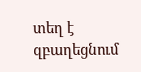տեղ է զբաղեցնում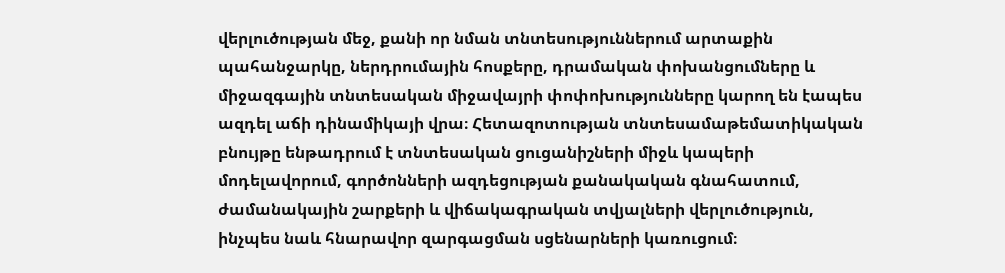վերլուծության մեջ, քանի որ նման տնտեսություններում արտաքին պահանջարկը, ներդրումային հոսքերը, դրամական փոխանցումները և միջազգային տնտեսական միջավայրի փոփոխությունները կարող են էապես ազդել աճի դինամիկայի վրա։ Հետազոտության տնտեսամաթեմատիկական բնույթը ենթադրում է տնտեսական ցուցանիշների միջև կապերի մոդելավորում, գործոնների ազդեցության քանակական գնահատում, ժամանակային շարքերի և վիճակագրական տվյալների վերլուծություն, ինչպես նաև հնարավոր զարգացման սցենարների կառուցում։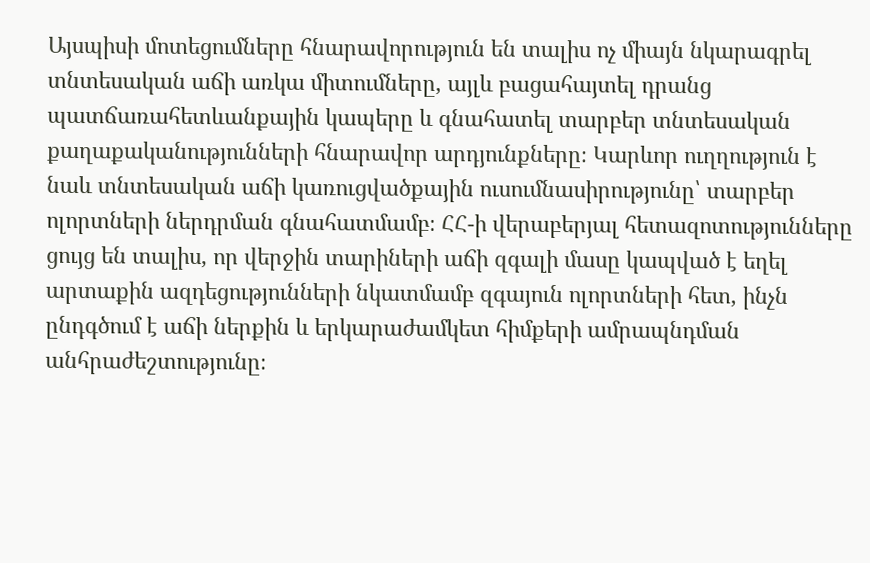Այսպիսի մոտեցումները հնարավորություն են տալիս ոչ միայն նկարագրել տնտեսական աճի առկա միտումները, այլև բացահայտել դրանց պատճառահետևանքային կապերը և գնահատել տարբեր տնտեսական քաղաքականությունների հնարավոր արդյունքները։ Կարևոր ուղղություն է նաև տնտեսական աճի կառուցվածքային ուսումնասիրությունը՝ տարբեր ոլորտների ներդրման գնահատմամբ։ ՀՀ-ի վերաբերյալ հետազոտությունները ցույց են տալիս, որ վերջին տարիների աճի զգալի մասը կապված է եղել արտաքին ազդեցությունների նկատմամբ զգայուն ոլորտների հետ, ինչն ընդգծում է աճի ներքին և երկարաժամկետ հիմքերի ամրապնդման անհրաժեշտությունը։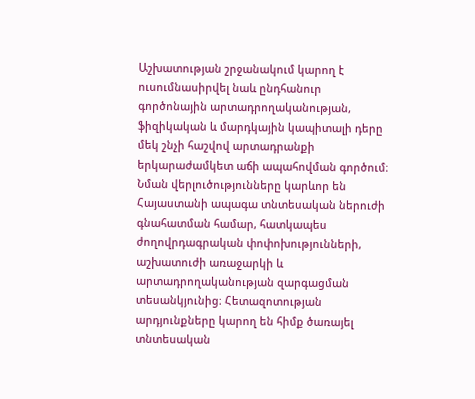Աշխատության շրջանակում կարող է ուսումնասիրվել նաև ընդհանուր գործոնային արտադրողականության, ֆիզիկական և մարդկային կապիտալի դերը մեկ շնչի հաշվով արտադրանքի երկարաժամկետ աճի ապահովման գործում։ Նման վերլուծությունները կարևոր են Հայաստանի ապագա տնտեսական ներուժի գնահատման համար, հատկապես ժողովրդագրական փոփոխությունների, աշխատուժի առաջարկի և արտադրողականության զարգացման տեսանկյունից։ Հետազոտության արդյունքները կարող են հիմք ծառայել տնտեսական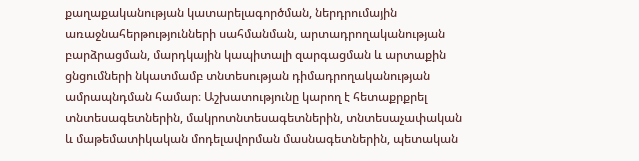քաղաքականության կատարելագործման, ներդրումային առաջնահերթությունների սահմանման, արտադրողականության բարձրացման, մարդկային կապիտալի զարգացման և արտաքին ցնցումների նկատմամբ տնտեսության դիմադրողականության ամրապնդման համար։ Աշխատությունը կարող է հետաքրքրել տնտեսագետներին, մակրոտնտեսագետներին, տնտեսաչափական և մաթեմատիկական մոդելավորման մասնագետներին, պետական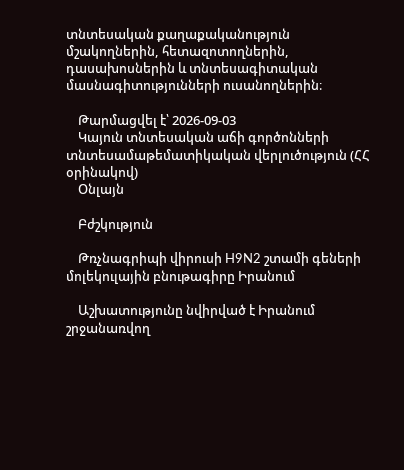տնտեսական քաղաքականություն մշակողներին, հետազոտողներին, դասախոսներին և տնտեսագիտական մասնագիտությունների ուսանողներին։

    Թարմացվել է՝ 2026-09-03
    Կայուն տնտեսական աճի գործոնների տնտեսամաթեմատիկական վերլուծություն (ՀՀ օրինակով)
    Օնլայն

    Բժշկություն

    Թռչնագրիպի վիրուսի H9N2 շտամի գեների մոլեկուլային բնութագիրը Իրանում

    Աշխատությունը նվիրված է Իրանում շրջանառվող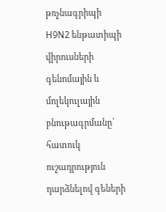թռչնագրիպի H9N2 ենթատիպի վիրուսների գենոմային և մոլեկուլային բնութագրմանը՝ հատուկ ուշադրություն դարձնելով գեների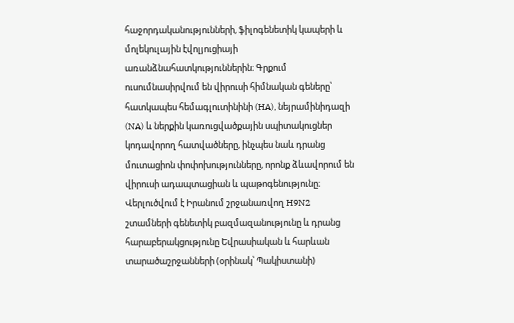հաջորդականությունների, ֆիլոգենետիկ կապերի և մոլեկուլային էվոլյուցիայի առանձնահատկություններին։ Գրքում ուսումնասիրվում են վիրուսի հիմնական գեները՝ հատկապես հեմագլուտինինի (HA), նեյրամինիդազի (NA) և ներքին կառուցվածքային սպիտակուցներ կոդավորող հատվածները, ինչպես նաև դրանց մուտացիոն փոփոխությունները, որոնք ձևավորում են վիրուսի ադապտացիան և պաթոգենությունը։ Վերլուծվում է Իրանում շրջանառվող H9N2 շտամների գենետիկ բազմազանությունը և դրանց հարաբերակցությունը Եվրասիական և հարևան տարածաշրջանների (օրինակ՝ Պակիստանի)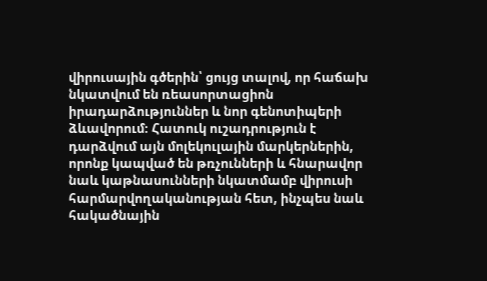վիրուսային գծերին՝ ցույց տալով, որ հաճախ նկատվում են ռեասորտացիոն իրադարձություններ և նոր գենոտիպերի ձևավորում։ Հատուկ ուշադրություն է դարձվում այն մոլեկուլային մարկերներին, որոնք կապված են թռչունների և հնարավոր նաև կաթնասունների նկատմամբ վիրուսի հարմարվողականության հետ, ինչպես նաև հակածնային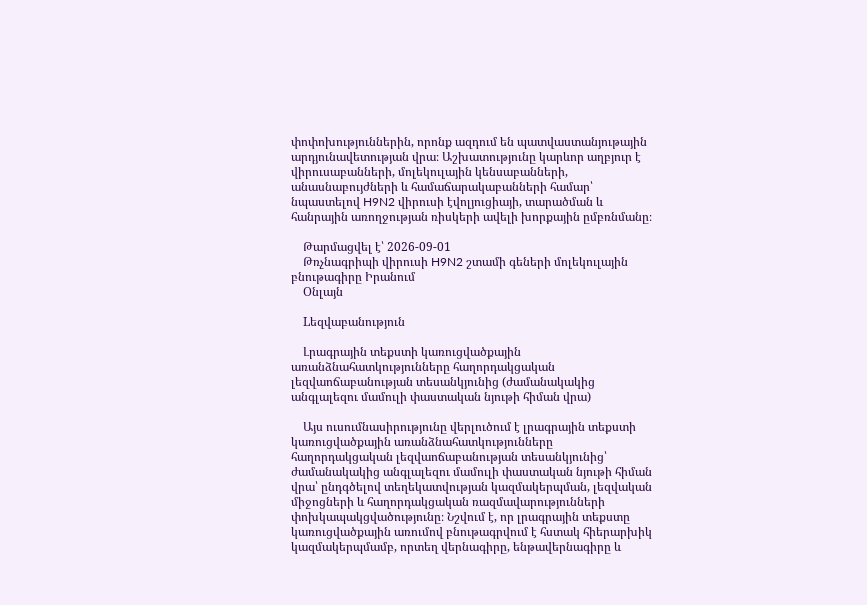փոփոխություններին, որոնք ազդում են պատվաստանյութային արդյունավետության վրա։ Աշխատությունը կարևոր աղբյուր է վիրուսաբանների, մոլեկուլային կենսաբանների, անասնաբույժների և համաճարակաբանների համար՝ նպաստելով H9N2 վիրուսի էվոլյուցիայի, տարածման և հանրային առողջության ռիսկերի ավելի խորքային ըմբռնմանը։

    Թարմացվել է՝ 2026-09-01
    Թռչնագրիպի վիրուսի H9N2 շտամի գեների մոլեկուլային բնութագիրը Իրանում
    Օնլայն

    Lեզվաբանություն

    Լրագրային տեքստի կառուցվածքային առանձնահատկությունները հաղորդակցական լեզվաոճաբանության տեսանկյունից (ժամանակակից անգլալեզու մամուլի փաստական նյութի հիման վրա)

    Այս ուսումնասիրությունը վերլուծում է լրագրային տեքստի կառուցվածքային առանձնահատկությունները հաղորդակցական լեզվաոճաբանության տեսանկյունից՝ ժամանակակից անգլալեզու մամուլի փաստական նյութի հիման վրա՝ ընդգծելով տեղեկատվության կազմակերպման, լեզվական միջոցների և հաղորդակցական ռազմավարությունների փոխկապակցվածությունը։ Նշվում է, որ լրագրային տեքստը կառուցվածքային առումով բնութագրվում է հստակ հիերարխիկ կազմակերպմամբ, որտեղ վերնագիրը, ենթավերնագիրը և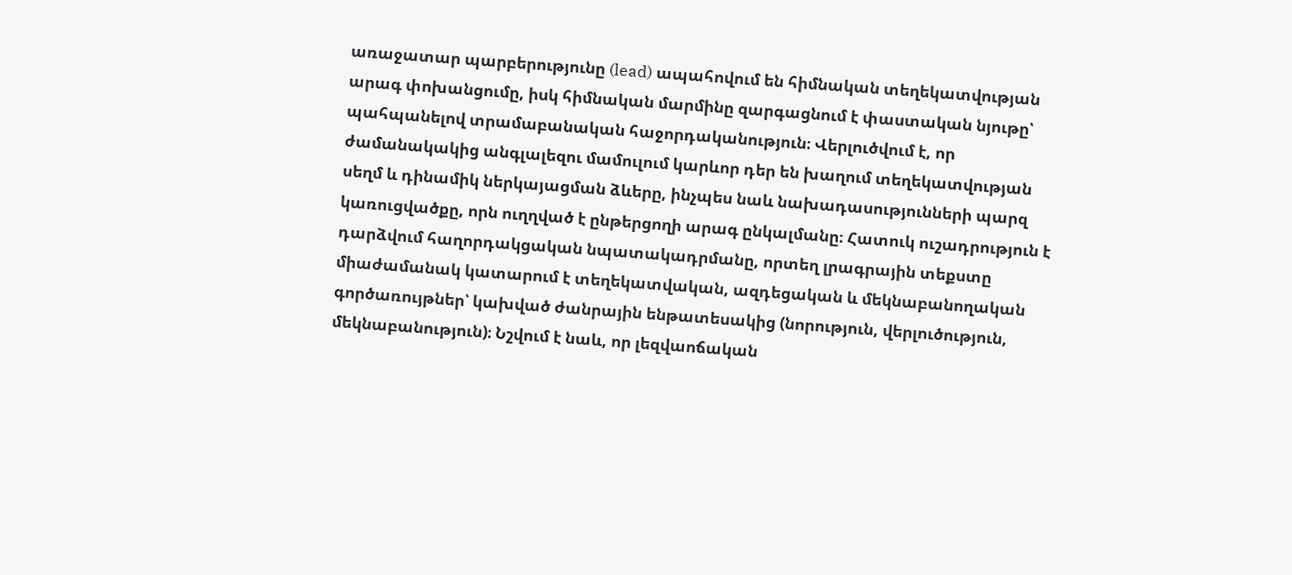առաջատար պարբերությունը (lead) ապահովում են հիմնական տեղեկատվության արագ փոխանցումը, իսկ հիմնական մարմինը զարգացնում է փաստական նյութը՝ պահպանելով տրամաբանական հաջորդականություն։ Վերլուծվում է, որ ժամանակակից անգլալեզու մամուլում կարևոր դեր են խաղում տեղեկատվության սեղմ և դինամիկ ներկայացման ձևերը, ինչպես նաև նախադասությունների պարզ կառուցվածքը, որն ուղղված է ընթերցողի արագ ընկալմանը։ Հատուկ ուշադրություն է դարձվում հաղորդակցական նպատակադրմանը, որտեղ լրագրային տեքստը միաժամանակ կատարում է տեղեկատվական, ազդեցական և մեկնաբանողական գործառույթներ՝ կախված ժանրային ենթատեսակից (նորություն, վերլուծություն, մեկնաբանություն)։ Նշվում է նաև, որ լեզվաոճական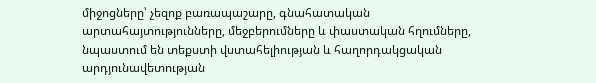միջոցները՝ չեզոք բառապաշարը, գնահատական արտահայտությունները, մեջբերումները և փաստական հղումները, նպաստում են տեքստի վստահելիության և հաղորդակցական արդյունավետության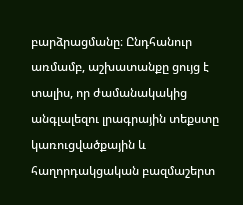բարձրացմանը։ Ընդհանուր առմամբ, աշխատանքը ցույց է տալիս, որ ժամանակակից անգլալեզու լրագրային տեքստը կառուցվածքային և հաղորդակցական բազմաշերտ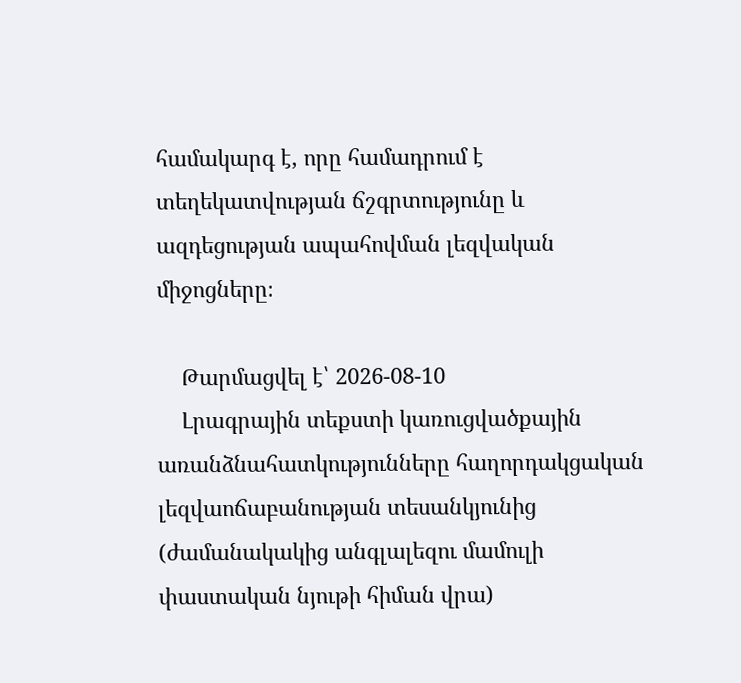համակարգ է, որը համադրում է տեղեկատվության ճշգրտությունը և ազդեցության ապահովման լեզվական միջոցները։

    Թարմացվել է՝ 2026-08-10
    Լրագրային տեքստի կառուցվածքային առանձնահատկությունները հաղորդակցական լեզվաոճաբանության տեսանկյունից (ժամանակակից անգլալեզու մամուլի փաստական նյութի հիման վրա)